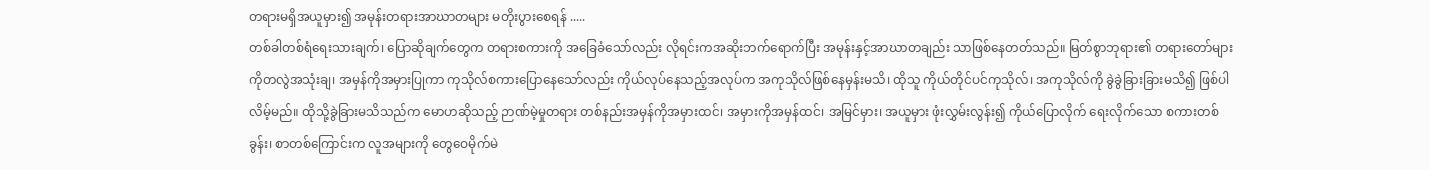တရားမရှိအယူမှား၍ အမုန်းတရားအာဃာတများ မတိုးပွားစေရန် .....
တစ်ခါတစ်ရံရေးသားချက်၊ ပြောဆိုချက်တွေက တရားစကားကို အခြေခံသော်လည်း လိုရင်းကအဆိုးဘက်ရောက်ပြီး အမုန်းနှင့်အာဃာတချည်း သာဖြစ်နေတတ်သည်။ မြတ်စွာဘုရား၏ တရားတော်များကိုတလွဲအသုံးချ၊ အမှန်ကိုအမှားပြုကာ ကုသိုလ်စကားပြောနေသော်လည်း ကိုယ်လုပ်နေသည့်အလုပ်က အကုသိုလ်ဖြစ်နေမှန်းမသိ၊ ထိုသူ ကိုယ်တိုင်ပင်ကုသိုလ်၊ အကုသိုလ်ကို ခွဲခွဲခြားခြားမသိ၍ ဖြစ်ပါလိမ့်မည်။ ထိုသို့ခွဲခြားမသိသည်က မောဟဆိုသည့် ဉာဏ်မဲ့မှုတရား တစ်နည်းအမှန်ကိုအမှားထင်၊ အမှားကိုအမှန်ထင်၊ အမြင်မှား၊ အယူမှား ဖုံးလွှမ်းလွန်း၍ ကိုယ်ပြောလိုက် ရေးလိုက်သော စကားတစ်ခွန်း၊ စာတစ်ကြောင်းက လူအများကို တွေဝေမိုက်မဲ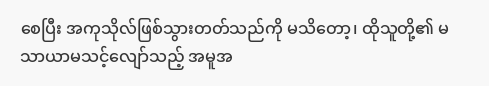စေပြီး အကုသိုလ်ဖြစ်သွားတတ်သည်ကို မသိတော့၊ ထိုသူတို့၏ မသာယာမသင့်လျော်သည့် အမူအ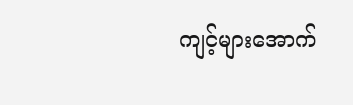ကျင့်များအောက်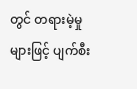တွင် တရားမဲ့မှုများဖြင့် ပျက်စီး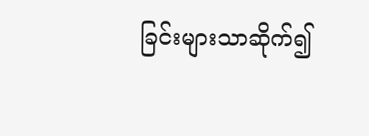ခြင်းများသာဆိုက်၍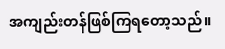အကျည်းတန်ဖြစ်ကြရတော့သည်။